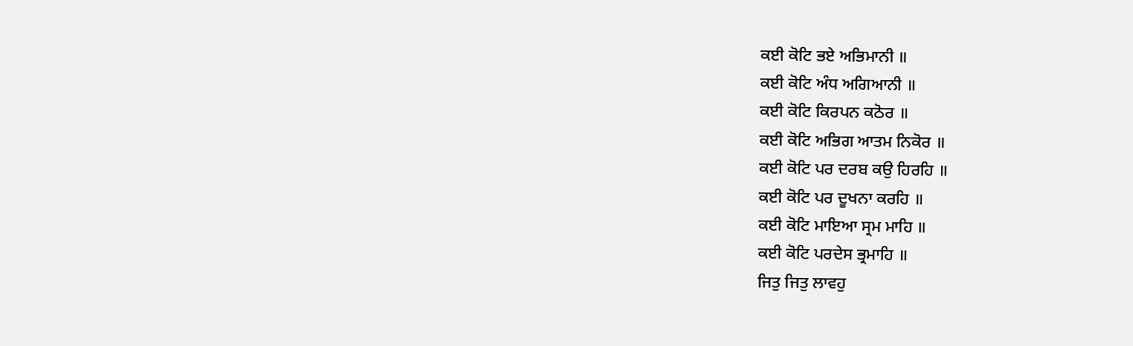ਕਈ ਕੋਟਿ ਭਏ ਅਭਿਮਾਨੀ ॥
ਕਈ ਕੋਟਿ ਅੰਧ ਅਗਿਆਨੀ ॥
ਕਈ ਕੋਟਿ ਕਿਰਪਨ ਕਠੋਰ ॥
ਕਈ ਕੋਟਿ ਅਭਿਗ ਆਤਮ ਨਿਕੋਰ ॥
ਕਈ ਕੋਟਿ ਪਰ ਦਰਬ ਕਉ ਹਿਰਹਿ ॥
ਕਈ ਕੋਟਿ ਪਰ ਦੂਖਨਾ ਕਰਹਿ ॥
ਕਈ ਕੋਟਿ ਮਾਇਆ ਸ੍ਰਮ ਮਾਹਿ ॥
ਕਈ ਕੋਟਿ ਪਰਦੇਸ ਭ੍ਰਮਾਹਿ ॥
ਜਿਤੁ ਜਿਤੁ ਲਾਵਹੁ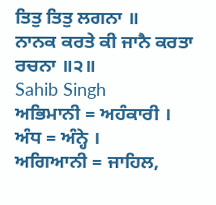ਤਿਤੁ ਤਿਤੁ ਲਗਨਾ ॥
ਨਾਨਕ ਕਰਤੇ ਕੀ ਜਾਨੈ ਕਰਤਾ ਰਚਨਾ ॥੨॥
Sahib Singh
ਅਭਿਮਾਨੀ = ਅਹੰਕਾਰੀ ।
ਅੰਧ = ਅੰਨ੍ਹੇ ।
ਅਗਿਆਨੀ = ਜਾਹਿਲ,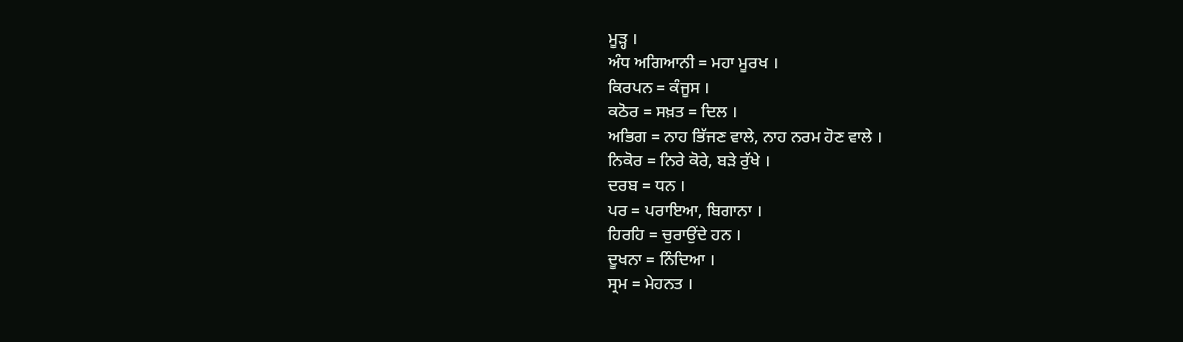ਮੂੜ੍ਹ ।
ਅੰਧ ਅਗਿਆਨੀ = ਮਹਾ ਮੂਰਖ ।
ਕਿਰਪਨ = ਕੰਜੂਸ ।
ਕਠੋਰ = ਸਖ਼ਤ = ਦਿਲ ।
ਅਭਿਗ = ਨਾਹ ਭਿੱਜਣ ਵਾਲੇ, ਨਾਹ ਨਰਮ ਹੋਣ ਵਾਲੇ ।
ਨਿਕੋਰ = ਨਿਰੇ ਕੋਰੇ, ਬੜੇ ਰੁੱਖੇ ।
ਦਰਬ = ਧਨ ।
ਪਰ = ਪਰਾਇਆ, ਬਿਗਾਨਾ ।
ਹਿਰਹਿ = ਚੁਰਾਉਂਦੇ ਹਨ ।
ਦੂਖਨਾ = ਨਿੰਦਿਆ ।
ਸ੍ਰਮ = ਮੇਹਨਤ ।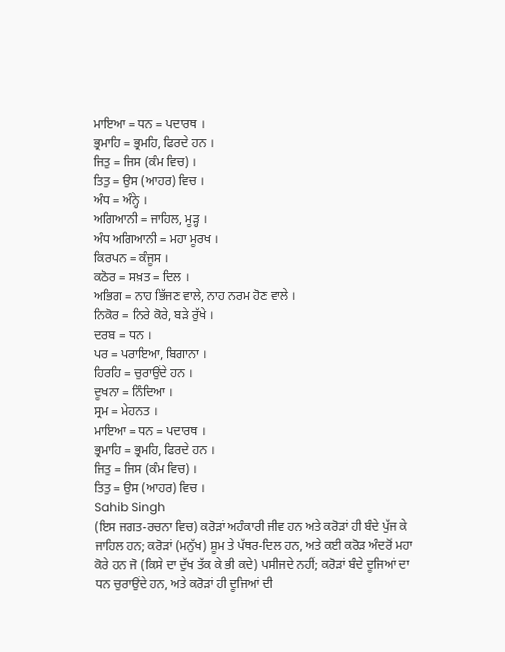ਮਾਇਆ = ਧਨ = ਪਦਾਰਥ ।
ਭ੍ਰਮਾਹਿ = ਭ੍ਰਮਹਿ, ਫਿਰਦੇ ਹਨ ।
ਜਿਤੁ = ਜਿਸ (ਕੰਮ ਵਿਚ) ।
ਤਿਤੁ = ਉਸ (ਆਹਰ) ਵਿਚ ।
ਅੰਧ = ਅੰਨ੍ਹੇ ।
ਅਗਿਆਨੀ = ਜਾਹਿਲ, ਮੂੜ੍ਹ ।
ਅੰਧ ਅਗਿਆਨੀ = ਮਹਾ ਮੂਰਖ ।
ਕਿਰਪਨ = ਕੰਜੂਸ ।
ਕਠੋਰ = ਸਖ਼ਤ = ਦਿਲ ।
ਅਭਿਗ = ਨਾਹ ਭਿੱਜਣ ਵਾਲੇ, ਨਾਹ ਨਰਮ ਹੋਣ ਵਾਲੇ ।
ਨਿਕੋਰ = ਨਿਰੇ ਕੋਰੇ, ਬੜੇ ਰੁੱਖੇ ।
ਦਰਬ = ਧਨ ।
ਪਰ = ਪਰਾਇਆ, ਬਿਗਾਨਾ ।
ਹਿਰਹਿ = ਚੁਰਾਉਂਦੇ ਹਨ ।
ਦੂਖਨਾ = ਨਿੰਦਿਆ ।
ਸ੍ਰਮ = ਮੇਹਨਤ ।
ਮਾਇਆ = ਧਨ = ਪਦਾਰਥ ।
ਭ੍ਰਮਾਹਿ = ਭ੍ਰਮਹਿ, ਫਿਰਦੇ ਹਨ ।
ਜਿਤੁ = ਜਿਸ (ਕੰਮ ਵਿਚ) ।
ਤਿਤੁ = ਉਸ (ਆਹਰ) ਵਿਚ ।
Sahib Singh
(ਇਸ ਜਗਤ-ਰਚਨਾ ਵਿਚ) ਕਰੋੜਾਂ ਅਹੰਕਾਰੀ ਜੀਵ ਹਨ ਅਤੇ ਕਰੋੜਾਂ ਹੀ ਬੰਦੇ ਪੁੱਜ ਕੇ ਜਾਹਿਲ ਹਨ; ਕਰੋੜਾਂ (ਮਨੁੱਖ) ਸ਼ੂਮ ਤੇ ਪੱਥਰ-ਦਿਲ ਹਨ, ਅਤੇ ਕਈ ਕਰੋੜ ਅੰਦਰੋਂ ਮਹਾ ਕੋਰੇ ਹਨ ਜੋ (ਕਿਸੇ ਦਾ ਦੁੱਖ ਤੱਕ ਕੇ ਭੀ ਕਦੇ) ਪਸੀਜਦੇ ਨਹੀਂ; ਕਰੋੜਾਂ ਬੰਦੇ ਦੂਜਿਆਂ ਦਾ ਧਨ ਚੁਰਾਉਂਦੇ ਹਨ, ਅਤੇ ਕਰੋੜਾਂ ਹੀ ਦੂਜਿਆਂ ਦੀ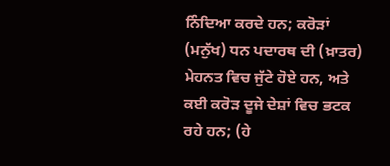ਨਿੰਦਿਆ ਕਰਦੇ ਹਨ; ਕਰੋੜਾਂ (ਮਨੁੱਖ) ਧਨ ਪਦਾਰਥ ਦੀ (ਖ਼ਾਤਰ) ਮੇਹਨਤ ਵਿਚ ਜੁੱਟੇ ਹੋਏ ਹਨ, ਅਤੇ ਕਈ ਕਰੋੜ ਦੂਜੇ ਦੇਸ਼ਾਂ ਵਿਚ ਭਟਕ ਰਹੇ ਹਨ; (ਹੇ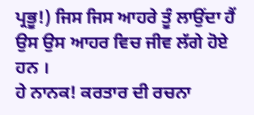ਪ੍ਰਭੂ!) ਜਿਸ ਜਿਸ ਆਹਰੇ ਤੂੰ ਲਾਉਂਦਾ ਹੈਂ ਉਸ ਉਸ ਆਹਰ ਵਿਚ ਜੀਵ ਲੱਗੇ ਹੋਏ ਹਨ ।
ਹੇ ਨਾਨਕ! ਕਰਤਾਰ ਦੀ ਰਚਨਾ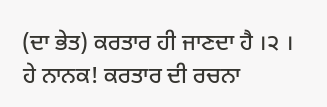(ਦਾ ਭੇਤ) ਕਰਤਾਰ ਹੀ ਜਾਣਦਾ ਹੈ ।੨ ।
ਹੇ ਨਾਨਕ! ਕਰਤਾਰ ਦੀ ਰਚਨਾ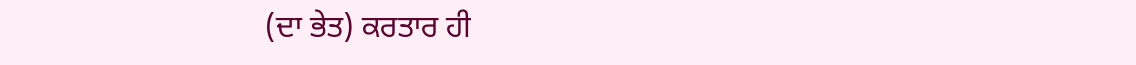(ਦਾ ਭੇਤ) ਕਰਤਾਰ ਹੀ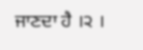ਜਾਣਦਾ ਹੈ ।੨ ।